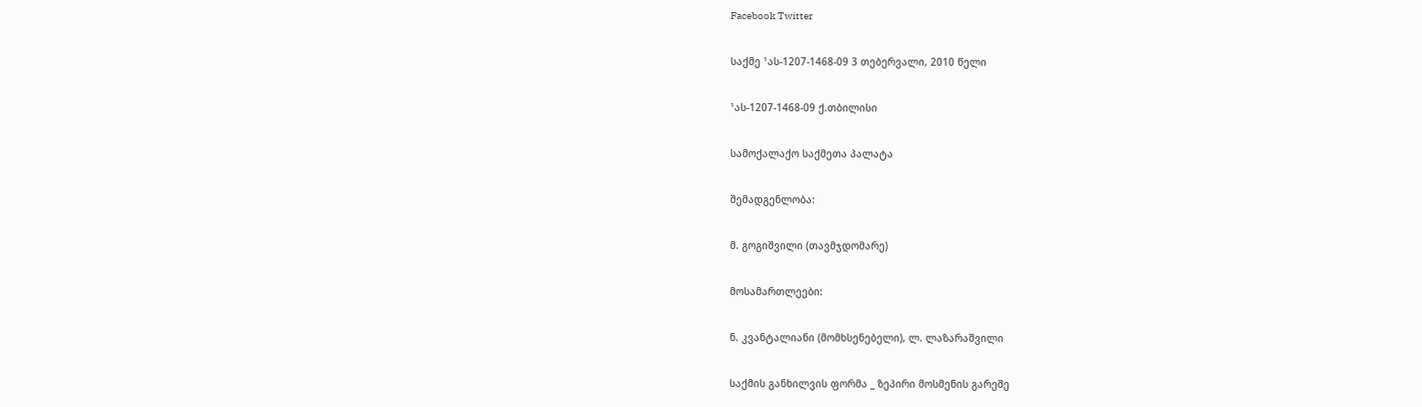Facebook Twitter

საქმე ¹ას-1207-1468-09 3 თებერვალი, 2010 წელი

¹ას-1207-1468-09 ქ.თბილისი

სამოქალაქო საქმეთა პალატა

შემადგენლობა:

მ. გოგიშვილი (თავმჯდომარე)

მოსამართლეები:

ნ. კვანტალიანი (მომხსენებელი), ლ. ლაზარაშვილი

საქმის განხილვის ფორმა _ ზეპირი მოსმენის გარეშე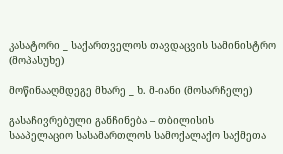კასატორი _ საქართველოს თავდაცვის სამინისტრო (მოპასუხე)

მოწინააღმდეგე მხარე _ ხ. მ-იანი (მოსარჩელე)

გასაჩივრებული განჩინება – თბილისის სააპელაციო სასამართლოს სამოქალაქო საქმეთა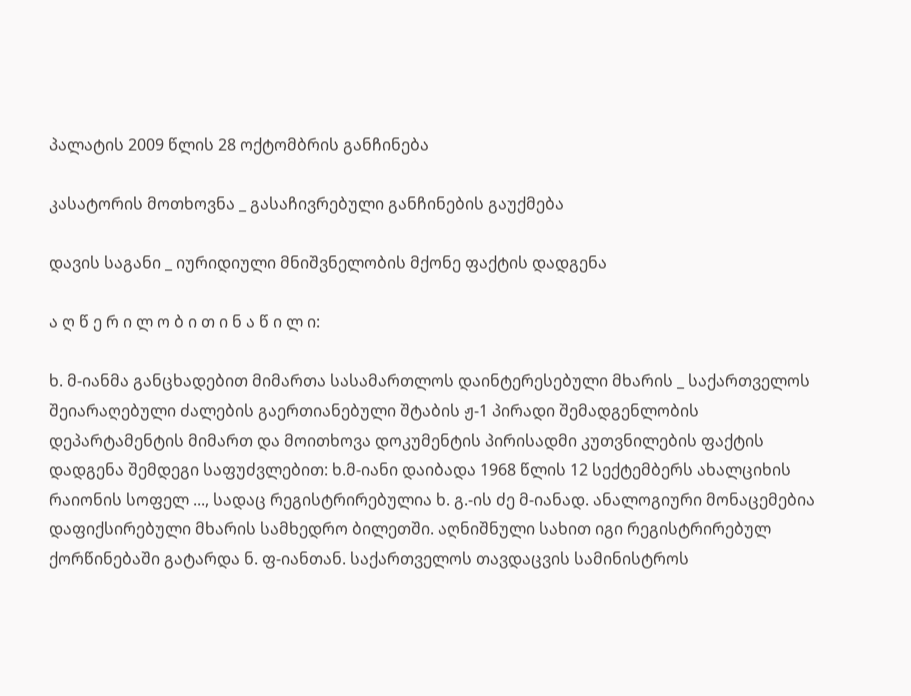პალატის 2009 წლის 28 ოქტომბრის განჩინება

კასატორის მოთხოვნა _ გასაჩივრებული განჩინების გაუქმება

დავის საგანი _ იურიდიული მნიშვნელობის მქონე ფაქტის დადგენა

ა ღ წ ე რ ი ლ ო ბ ი თ ი ნ ა წ ი ლ ი:

ხ. მ-იანმა განცხადებით მიმართა სასამართლოს დაინტერესებული მხარის _ საქართველოს შეიარაღებული ძალების გაერთიანებული შტაბის ჟ-1 პირადი შემადგენლობის დეპარტამენტის მიმართ და მოითხოვა დოკუმენტის პირისადმი კუთვნილების ფაქტის დადგენა შემდეგი საფუძვლებით: ხ.მ-იანი დაიბადა 1968 წლის 12 სექტემბერს ახალციხის რაიონის სოფელ ..., სადაც რეგისტრირებულია ხ. გ.-ის ძე მ-იანად. ანალოგიური მონაცემებია დაფიქსირებული მხარის სამხედრო ბილეთში. აღნიშნული სახით იგი რეგისტრირებულ ქორწინებაში გატარდა ნ. ფ-იანთან. საქართველოს თავდაცვის სამინისტროს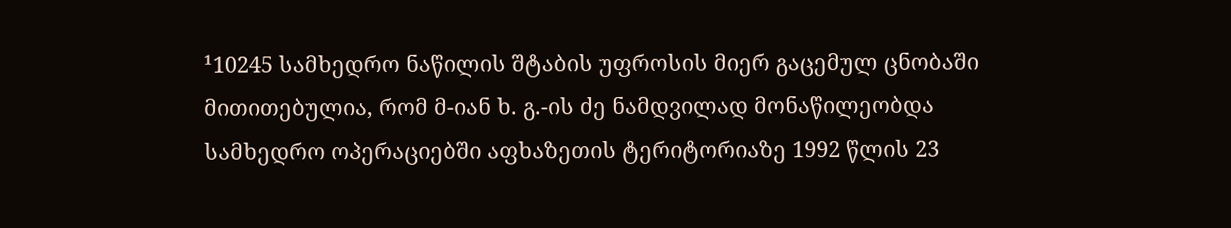¹10245 სამხედრო ნაწილის შტაბის უფროსის მიერ გაცემულ ცნობაში მითითებულია, რომ მ-იან ხ. გ.-ის ძე ნამდვილად მონაწილეობდა სამხედრო ოპერაციებში აფხაზეთის ტერიტორიაზე 1992 წლის 23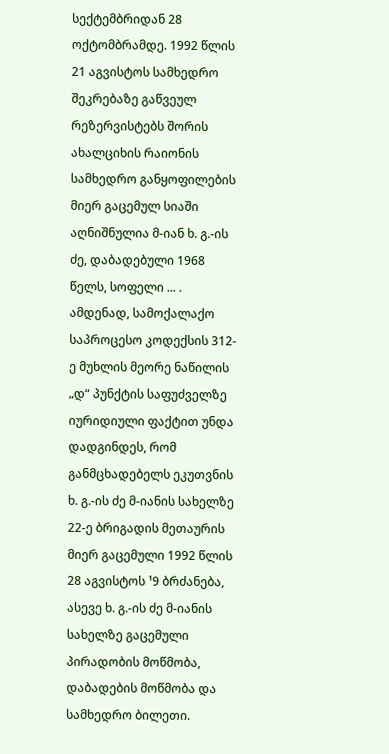სექტემბრიდან 28 ოქტომბრამდე. 1992 წლის 21 აგვისტოს სამხედრო შეკრებაზე გაწვეულ რეზერვისტებს შორის ახალციხის რაიონის სამხედრო განყოფილების მიერ გაცემულ სიაში აღნიშნულია მ-იან ხ. გ.-ის ძე, დაბადებული 1968 წელს, სოფელი ... . ამდენად, სამოქალაქო საპროცესო კოდექსის 312-ე მუხლის მეორე ნაწილის „დ“ პუნქტის საფუძველზე იურიდიული ფაქტით უნდა დადგინდეს, რომ განმცხადებელს ეკუთვნის ხ. გ.-ის ძე მ-იანის სახელზე 22-ე ბრიგადის მეთაურის მიერ გაცემული 1992 წლის 28 აგვისტოს ¹9 ბრძანება, ასევე ხ. გ.-ის ძე მ-იანის სახელზე გაცემული პირადობის მოწმობა, დაბადების მოწმობა და სამხედრო ბილეთი.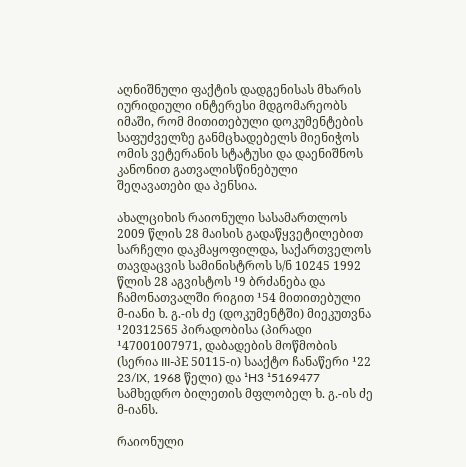აღნიშნული ფაქტის დადგენისას მხარის იურიდიული ინტერესი მდგომარეობს იმაში, რომ მითითებული დოკუმენტების საფუძველზე განმცხადებელს მიენიჭოს ომის ვეტერანის სტატუსი და დაენიშნოს კანონით გათვალისწინებული შეღავათები და პენსია.

ახალციხის რაიონული სასამართლოს 2009 წლის 28 მაისის გადაწყვეტილებით სარჩელი დაკმაყოფილდა, საქართველოს თავდაცვის სამინისტროს ს/ნ 10245 1992 წლის 28 აგვისტოს ¹9 ბრძანება და ჩამონათვალში რიგით ¹54 მითითებული მ-იანი ხ. გ.-ის ძე (დოკუმენტში) მიეკუთვნა ¹20312565 პირადობისა (პირადი ¹47001007971, დაბადების მოწმობის (სერია III-პE 50115-ი) სააქტო ჩანაწერი ¹22 23/IX, 1968 წელი) და ¹H3 ¹5169477 სამხედრო ბილეთის მფლობელ ხ. გ.-ის ძე მ-იანს.

რაიონული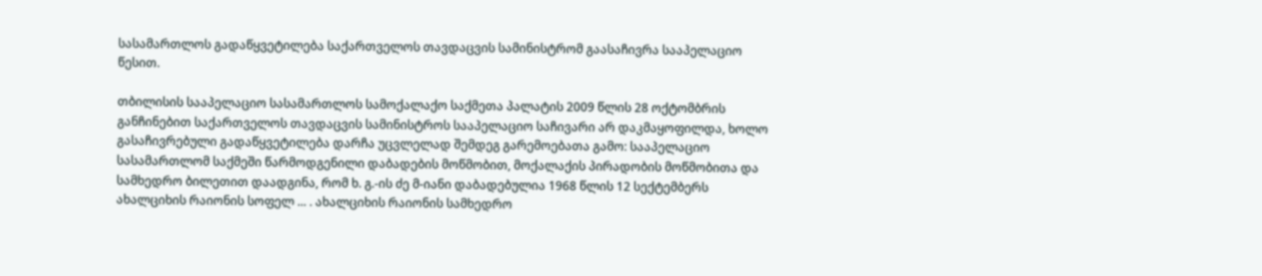სასამართლოს გადაწყვეტილება საქართველოს თავდაცვის სამინისტრომ გაასაჩივრა სააპელაციო წესით.

თბილისის სააპელაციო სასამართლოს სამოქალაქო საქმეთა პალატის 2009 წლის 28 ოქტომბრის განჩინებით საქართველოს თავდაცვის სამინისტროს სააპელაციო საჩივარი არ დაკმაყოფილდა, ხოლო გასაჩივრებული გადაწყვეტილება დარჩა უცვლელად შემდეგ გარემოებათა გამო: სააპელაციო სასამართლომ საქმეში წარმოდგენილი დაბადების მოწმობით, მოქალაქის პირადობის მოწმობითა და სამხედრო ბილეთით დაადგინა, რომ ხ. გ.-ის ძე მ-იანი დაბადებულია 1968 წლის 12 სექტემბერს ახალციხის რაიონის სოფელ ... . ახალციხის რაიონის სამხედრო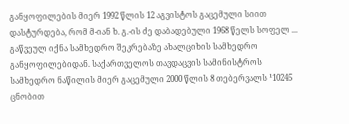განყოფილების მიერ 1992 წლის 12 აგვისტოს გაცემული სიით დასტურდება, რომ მ-იან ხ. გ.-ის ძე დაბადებული 1968 წელს სოფელ ... გაწვეულ იქნა სამხედრო შეკრებაზე ახალციხის სამხედრო განყოფილებიდან. საქართველოს თავდაცვის სამინისტროს სამხედრო ნაწილის მიერ გაცემული 2000 წლის 8 თებერვალს ¹10245 ცნობით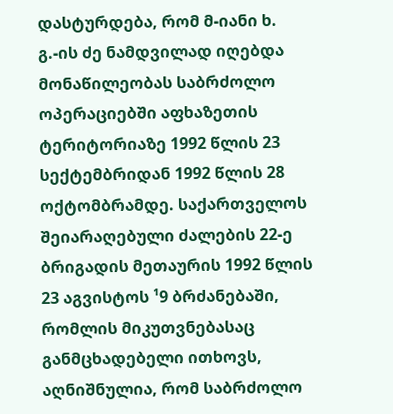დასტურდება, რომ მ-იანი ხ. გ.-ის ძე ნამდვილად იღებდა მონაწილეობას საბრძოლო ოპერაციებში აფხაზეთის ტერიტორიაზე 1992 წლის 23 სექტემბრიდან 1992 წლის 28 ოქტომბრამდე. საქართველოს შეიარაღებული ძალების 22-ე ბრიგადის მეთაურის 1992 წლის 23 აგვისტოს ¹9 ბრძანებაში, რომლის მიკუთვნებასაც განმცხადებელი ითხოვს, აღნიშნულია, რომ საბრძოლო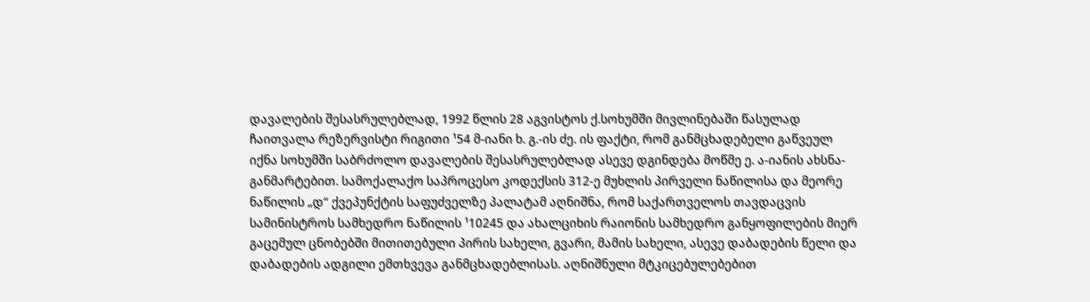დავალების შესასრულებლად, 1992 წლის 28 აგვისტოს ქ.სოხუმში მივლინებაში წასულად ჩაითვალა რეზერვისტი რიგითი ¹54 მ-იანი ხ. გ.-ის ძე. ის ფაქტი, რომ განმცხადებელი გაწვეულ იქნა სოხუმში საბრძოლო დავალების შესასრულებლად ასევე დგინდება მოწმე ე. ა-იანის ახსნა-განმარტებით. სამოქალაქო საპროცესო კოდექსის 312-ე მუხლის პირველი ნაწილისა და მეორე ნაწილის „დ“ ქვეპუნქტის საფუძველზე პალატამ აღნიშნა, რომ საქართველოს თავდაცვის სამინისტროს სამხედრო ნაწილის ¹10245 და ახალციხის რაიონის სამხედრო განყოფილების მიერ გაცემულ ცნობებში მითითებული პირის სახელი, გვარი, მამის სახელი, ასევე დაბადების წელი და დაბადების ადგილი ემთხვევა განმცხადებლისას. აღნიშნული მტკიცებულებებით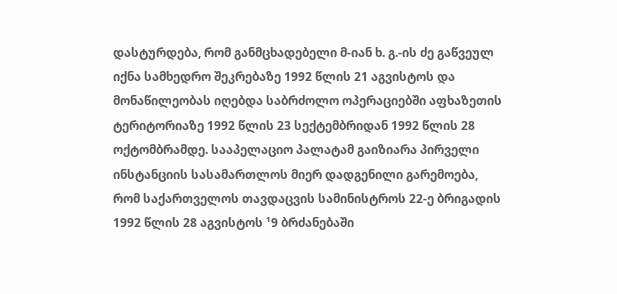დასტურდება, რომ განმცხადებელი მ-იან ხ. გ.-ის ძე გაწვეულ იქნა სამხედრო შეკრებაზე 1992 წლის 21 აგვისტოს და მონაწილეობას იღებდა საბრძოლო ოპერაციებში აფხაზეთის ტერიტორიაზე 1992 წლის 23 სექტემბრიდან 1992 წლის 28 ოქტომბრამდე. სააპელაციო პალატამ გაიზიარა პირველი ინსტანციის სასამართლოს მიერ დადგენილი გარემოება, რომ საქართველოს თავდაცვის სამინისტროს 22-ე ბრიგადის 1992 წლის 28 აგვისტოს ¹9 ბრძანებაში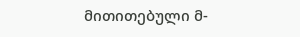მითითებული მ-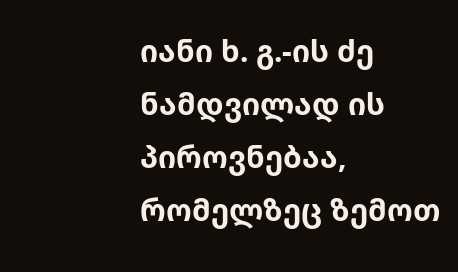იანი ხ. გ.-ის ძე ნამდვილად ის პიროვნებაა, რომელზეც ზემოთ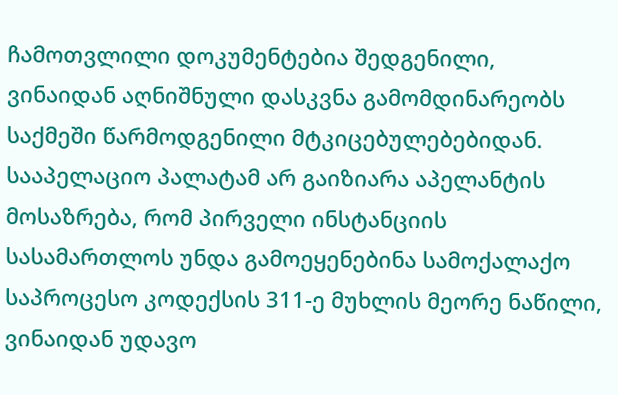ჩამოთვლილი დოკუმენტებია შედგენილი, ვინაიდან აღნიშნული დასკვნა გამომდინარეობს საქმეში წარმოდგენილი მტკიცებულებებიდან. სააპელაციო პალატამ არ გაიზიარა აპელანტის მოსაზრება, რომ პირველი ინსტანციის სასამართლოს უნდა გამოეყენებინა სამოქალაქო საპროცესო კოდექსის 311-ე მუხლის მეორე ნაწილი, ვინაიდან უდავო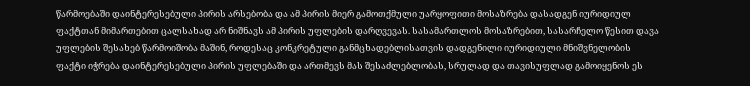წარმოებაში დაინტერესებული პირის არსებობა და ამ პირის მიერ გამოთქმული უარყოფითი მოსაზრება დასადგენ იურიდიულ ფაქტთან მიმართებით ცალსახად არ ნიშნავს ამ პირის უფლების დარღვევას. სასამართლოს მოსაზრებით, სასარჩელო წესით დავა უფლების შესახებ წარმოიშობა მაშინ, როდესაც კონკრეტული განმცხადებლისათვის დადგენილი იურიდიული მნიშვნელობის ფაქტი იჭრება დაინტერესებული პირის უფლებაში და ართმევს მას შესაძლებლობას, სრულად და თავისუფლად გამოიყენოს ეს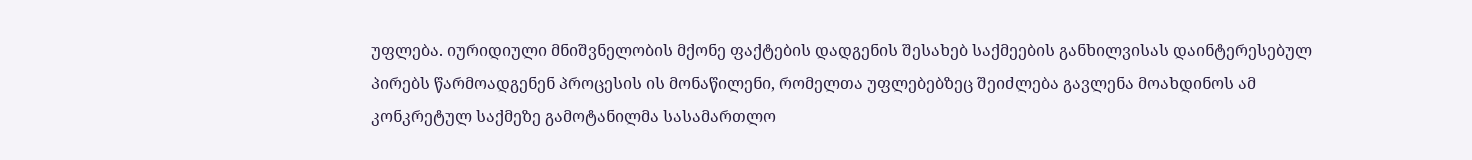უფლება. იურიდიული მნიშვნელობის მქონე ფაქტების დადგენის შესახებ საქმეების განხილვისას დაინტერესებულ პირებს წარმოადგენენ პროცესის ის მონაწილენი, რომელთა უფლებებზეც შეიძლება გავლენა მოახდინოს ამ კონკრეტულ საქმეზე გამოტანილმა სასამართლო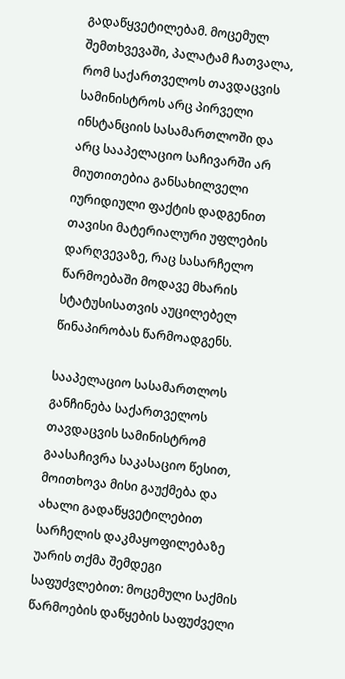გადაწყვეტილებამ. მოცემულ შემთხვევაში, პალატამ ჩათვალა, რომ საქართველოს თავდაცვის სამინისტროს არც პირველი ინსტანციის სასამართლოში და არც სააპელაციო საჩივარში არ მიუთითებია განსახილველი იურიდიული ფაქტის დადგენით თავისი მატერიალური უფლების დარღვევაზე, რაც სასარჩელო წარმოებაში მოდავე მხარის სტატუსისათვის აუცილებელ წინაპირობას წარმოადგენს.

სააპელაციო სასამართლოს განჩინება საქართველოს თავდაცვის სამინისტრომ გაასაჩივრა საკასაციო წესით, მოითხოვა მისი გაუქმება და ახალი გადაწყვეტილებით სარჩელის დაკმაყოფილებაზე უარის თქმა შემდეგი საფუძვლებით: მოცემული საქმის წარმოების დაწყების საფუძველი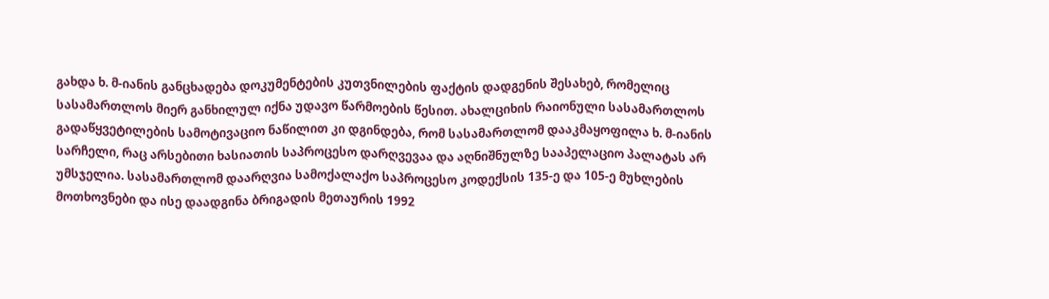გახდა ხ. მ-იანის განცხადება დოკუმენტების კუთვნილების ფაქტის დადგენის შესახებ, რომელიც სასამართლოს მიერ განხილულ იქნა უდავო წარმოების წესით. ახალციხის რაიონული სასამართლოს გადაწყვეტილების სამოტივაციო ნაწილით კი დგინდება, რომ სასამართლომ დააკმაყოფილა ხ. მ-იანის სარჩელი, რაც არსებითი ხასიათის საპროცესო დარღვევაა და აღნიშნულზე სააპელაციო პალატას არ უმსჯელია. სასამართლომ დაარღვია სამოქალაქო საპროცესო კოდექსის 135-ე და 105-ე მუხლების მოთხოვნები და ისე დაადგინა ბრიგადის მეთაურის 1992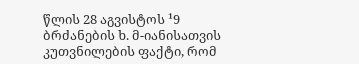წლის 28 აგვისტოს ¹9 ბრძანების ხ. მ-იანისათვის კუთვნილების ფაქტი, რომ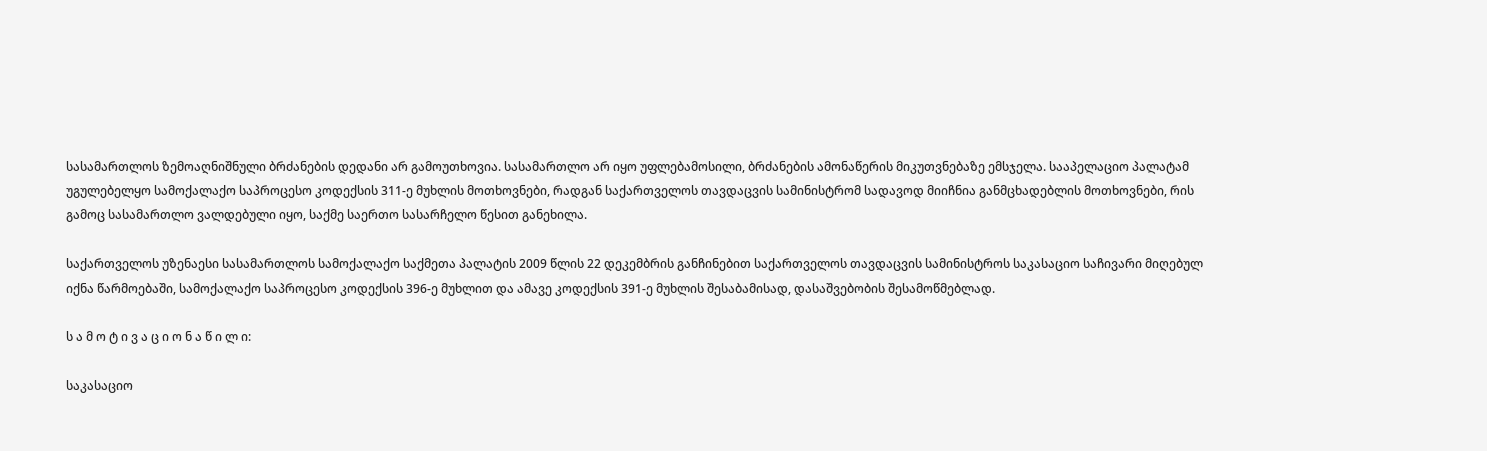სასამართლოს ზემოაღნიშნული ბრძანების დედანი არ გამოუთხოვია. სასამართლო არ იყო უფლებამოსილი, ბრძანების ამონაწერის მიკუთვნებაზე ემსჯელა. სააპელაციო პალატამ უგულებელყო სამოქალაქო საპროცესო კოდექსის 311-ე მუხლის მოთხოვნები, რადგან საქართველოს თავდაცვის სამინისტრომ სადავოდ მიიჩნია განმცხადებლის მოთხოვნები, რის გამოც სასამართლო ვალდებული იყო, საქმე საერთო სასარჩელო წესით განეხილა.

საქართველოს უზენაესი სასამართლოს სამოქალაქო საქმეთა პალატის 2009 წლის 22 დეკემბრის განჩინებით საქართველოს თავდაცვის სამინისტროს საკასაციო საჩივარი მიღებულ იქნა წარმოებაში, სამოქალაქო საპროცესო კოდექსის 396-ე მუხლით და ამავე კოდექსის 391-ე მუხლის შესაბამისად, დასაშვებობის შესამოწმებლად.

ს ა მ ო ტ ი ვ ა ც ი ო ნ ა წ ი ლ ი:

საკასაციო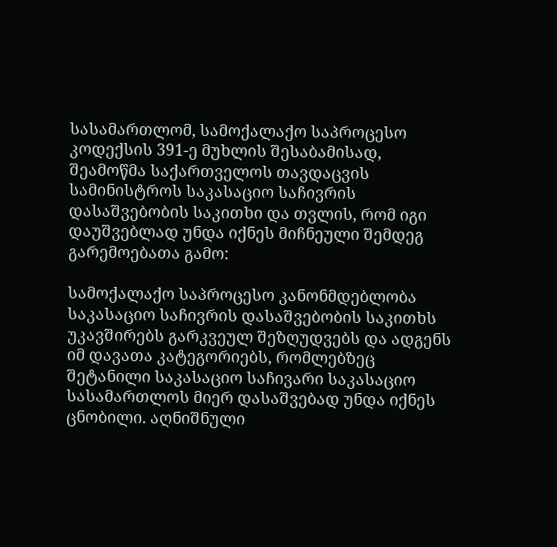სასამართლომ, სამოქალაქო საპროცესო კოდექსის 391-ე მუხლის შესაბამისად, შეამოწმა საქართველოს თავდაცვის სამინისტროს საკასაციო საჩივრის დასაშვებობის საკითხი და თვლის, რომ იგი დაუშვებლად უნდა იქნეს მიჩნეული შემდეგ გარემოებათა გამო:

სამოქალაქო საპროცესო კანონმდებლობა საკასაციო საჩივრის დასაშვებობის საკითხს უკავშირებს გარკვეულ შეზღუდვებს და ადგენს იმ დავათა კატეგორიებს, რომლებზეც შეტანილი საკასაციო საჩივარი საკასაციო სასამართლოს მიერ დასაშვებად უნდა იქნეს ცნობილი. აღნიშნული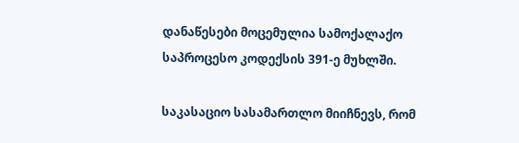დანაწესები მოცემულია სამოქალაქო საპროცესო კოდექსის 391-ე მუხლში.

საკასაციო სასამართლო მიიჩნევს, რომ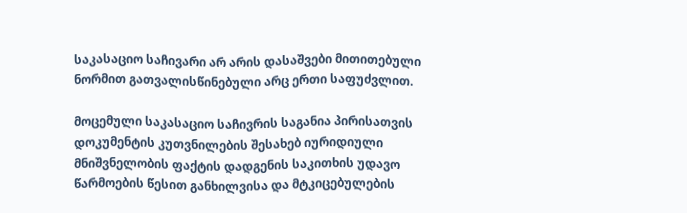საკასაციო საჩივარი არ არის დასაშვები მითითებული ნორმით გათვალისწინებული არც ერთი საფუძვლით.

მოცემული საკასაციო საჩივრის საგანია პირისათვის დოკუმენტის კუთვნილების შესახებ იურიდიული მნიშვნელობის ფაქტის დადგენის საკითხის უდავო წარმოების წესით განხილვისა და მტკიცებულების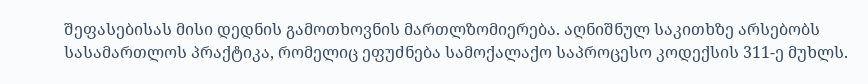შეფასებისას მისი დედნის გამოთხოვნის მართლზომიერება. აღნიშნულ საკითხზე არსებობს სასამართლოს პრაქტიკა, რომელიც ეფუძნება სამოქალაქო საპროცესო კოდექსის 311-ე მუხლს.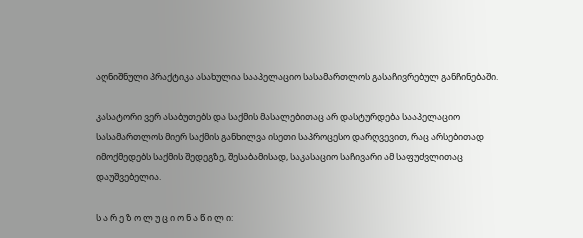აღნიშნული პრაქტიკა ასახულია სააპელაციო სასამართლოს გასაჩივრებულ განჩინებაში.

კასატორი ვერ ასაბუთებს და საქმის მასალებითაც არ დასტურდება სააპელაციო სასამართლოს მიერ საქმის განხილვა ისეთი საპროცესო დარღვევით, რაც არსებითად იმოქმედებს საქმის შედეგზე, შესაბამისად, საკასაციო საჩივარი ამ საფუძვლითაც დაუშვებელია.

ს ა რ ე ზ ო ლ უ ც ი ო ნ ა წ ი ლ ი: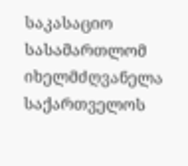საკასაციო სასამართლომ იხელმძღვანელა საქართველოს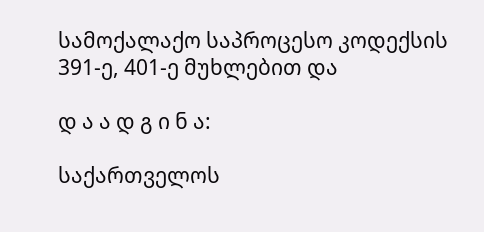სამოქალაქო საპროცესო კოდექსის 391-ე, 401-ე მუხლებით და

დ ა ა დ გ ი ნ ა:

საქართველოს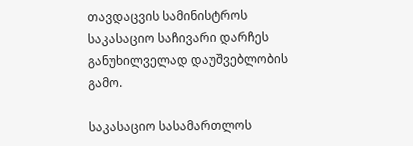თავდაცვის სამინისტროს საკასაციო საჩივარი დარჩეს განუხილველად დაუშვებლობის გამო.

საკასაციო სასამართლოს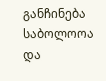განჩინება საბოლოოა და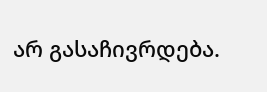არ გასაჩივრდება.